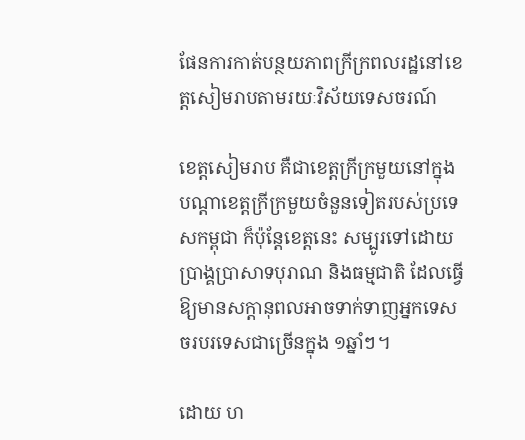ផែនការកាត់បន្ថយភាពក្រីក្រពលរដ្ឋនៅខេត្តសៀមរាបតាមរយៈវិស័យទេសចរណ៍

ខេត្តសៀមរាប គឺជាខេត្តក្រីក្រមួយនៅក្នុងបណ្ដាខេត្តក្រីក្រមួយចំនួនទៀតរបស់ប្រទេសកម្ពុជា ក៏ប៉ុន្តែខេត្តនេះ សម្បូរទៅដោយប្រាង្គប្រាសាទបុរាណ និងធម្មជាតិ ដែលធ្វើឱ្យមានសក្ដានុពលអាចទាក់ទាញអ្នកទេសចរបរទេសជាច្រើនក្នុង ១ឆ្នាំៗ។

ដោយ ហ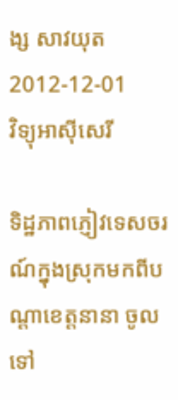ង្ស សាវយុត
2012-12-01
វិទ្យុអាស៊ីសេរី

ទិដ្ឋភាពភ្ញៀវទេសចរណ៍ក្នុងស្រុកមកពីបណ្ដាខេត្តនានា ចូលទៅ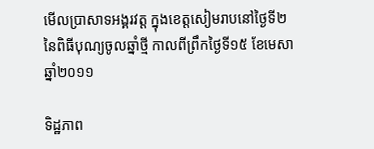មើលប្រាសាទអង្គរវត្ត ក្នុងខេត្តសៀមរាបនៅថ្ងៃទី២ នៃពិធីបុណ្យចូលឆ្នាំថ្មី កាលពីព្រឹកថ្ងៃទី១៥ ខែមេសា ឆ្នាំ២០១១

ទិដ្ឋភាព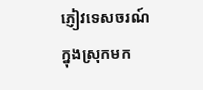ភ្ញៀវទេសចរណ៍ក្នុងស្រុកមក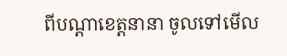ពីបណ្ដាខេត្តនានា ចូលទៅមើល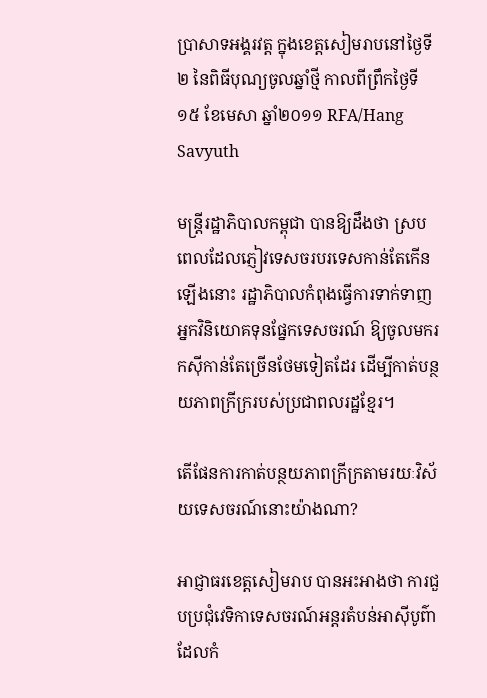ប្រាសាទអង្គរវត្ត ក្នុងខេត្តសៀមរាបនៅថ្ងៃទី២ នៃពិធីបុណ្យចូលឆ្នាំថ្មី កាលពីព្រឹកថ្ងៃទី១៥ ខែមេសា ឆ្នាំ២០១១ RFA/Hang Savyuth

មន្ត្រីរដ្ឋាភិបាលកម្ពុជា បានឱ្យដឹងថា ស្របពេលដែលភ្ញៀវទេសចរបរទេសកាន់តែកើនឡើងនោះ រដ្ឋាភិបាលកំពុងធ្វើការទាក់ទាញអ្នកវិនិយោគទុនផ្នែកទេសចរណ៍ ឱ្យចូលមករកស៊ីកាន់តែច្រើនថែមទៀតដែរ ដើម្បីកាត់បន្ថយភាពក្រីក្ររបស់ប្រជាពលរដ្ឋខ្មែរ។

តើផែនការកាត់បន្ថយភាពក្រីក្រតាមរយៈវិស័យទេសចរណ៍នោះយ៉ាងណា?

អាជ្ញាធរខេត្តសៀមរាប បានអះអាងថា ការជួបប្រជុំវេទិកាទេសចរណ៍អន្តរតំបន់អាស៊ីបូព៌ា ដែលកំ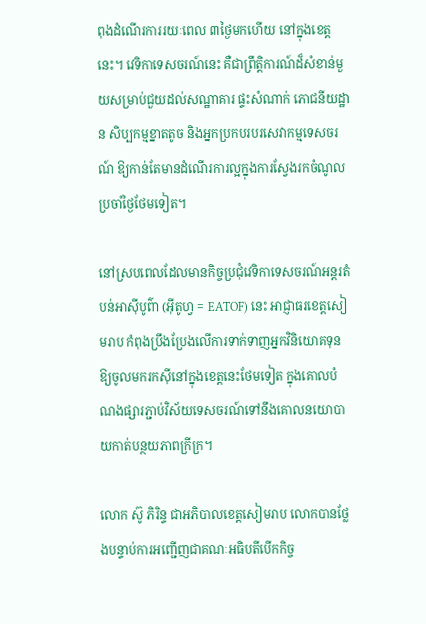ពុងដំណើរការរយៈពេល ៣ថ្ងៃមកហើយ នៅក្នុងខេត្តនេះ។ វេទិកាទេសចរណ៍នេះ គឺជាព្រឹត្តិការណ៍ដ៏សំខាន់មួយសម្រាប់ជួយដល់សណ្ឋាគារ ផ្ទះសំណាក់ ភោជនីយដ្ឋាន សិប្បកម្មខ្នាតតូច និងអ្នកប្រកបរបរសេវាកម្មទេសចរណ៍ ឱ្យកាន់តែមានដំណើរការល្អក្នុងការស្វែងរកចំណូលប្រចាំថ្ងៃថែមទៀត។

នៅស្របពេលដែលមានកិច្ចប្រជុំវេទិកាទេសចរណ៍អន្តរតំបន់អាស៊ីបូព៌ា (អ៊ីតូហ្វ = EATOF) នេះ អាជ្ញាធរខេត្តសៀមរាប កំពុងប្រឹងប្រែងលើការទាក់ទាញអ្នកវិនិយោគទុន ឱ្យចូលមករកស៊ីនៅក្នុងខេត្តនេះថែមទៀត ក្នុងគោលបំណងផ្សារភ្ជាប់វិស័យទេសចរណ៍ទៅនឹងគោលនយោបាយកាត់បន្ថយភាពក្រីក្រ។

លោក ស៊ូ ភិរិន្ទ ជាអភិបាលខេត្តសៀមរាប លោកបានថ្លែងបន្ទាប់ការអញ្ជើញជាគណៈអធិបតីបើកកិច្ច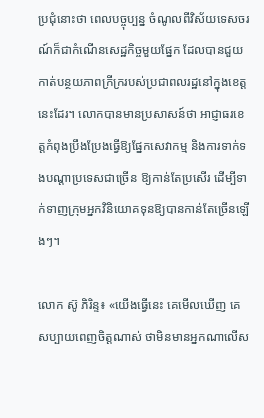ប្រជុំនោះថា ពេលបច្ចុប្បន្ន ចំណូលពីវិស័យទេសចរណ៍ក៏ជាកំណើនសេដ្ឋកិច្ចមួយផ្នែក ដែលបានជួយកាត់បន្ថយភាពក្រីក្ររបស់ប្រជាពលរដ្ឋនៅក្នុងខេត្តនេះដែរ។ លោកបានមានប្រសាសន៍ថា អាជ្ញាធរខេត្តកំពុងប្រឹងប្រែងធ្វើឱ្យផ្នែកសេវាកម្ម និងការទាក់ទងបណ្ដាប្រទេសជាច្រើន ឱ្យកាន់តែប្រសើរ ដើម្បីទាក់ទាញក្រុមអ្នកវិនិយោគទុនឱ្យបានកាន់តែច្រើនឡើងៗ។

លោក ស៊ូ ភិរិន្ទ៖ «យើងធ្វើនេះ គេមើលឃើញ គេសប្បាយពេញចិត្តណាស់ ថាមិនមានអ្នកណាលើស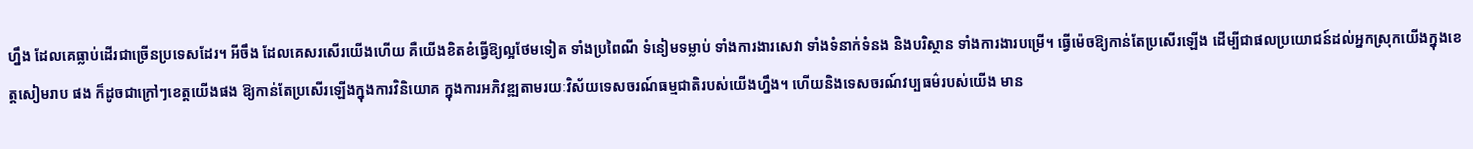ហ្នឹង ដែលគេធ្លាប់ដើរជាច្រើនប្រទេសដែរ។ អីចឹង ដែលគេសរសើរយើងហើយ គឺយើងខិតខំធ្វើឱ្យល្អថែមទៀត ទាំងប្រពៃណី ទំនៀមទម្លាប់ ទាំងការងារសេវា ទាំងទំនាក់ទំនង និងបរិស្ថាន ទាំងការងារបម្រើ។ ធ្វើម៉េចឱ្យកាន់តែប្រសើរឡើង ដើម្បីជាផលប្រយោជន៍ដល់អ្នកស្រុកយើងក្នុងខេត្តសៀមរាប ផង ក៏ដូចជាក្រៅៗខេត្តយើងផង ឱ្យកាន់តែប្រសើរឡើងក្នុងការវិនិយោគ ក្នុងការអភិវឌ្ឍតាមរយៈវិស័យទេសចរណ៍ធម្មជាតិរបស់យើងហ្នឹង។ ហើយនិងទេសចរណ៍វប្បធម៌របស់យើង មាន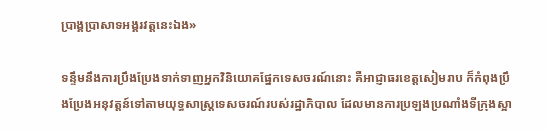ប្រាង្គប្រាសាទអង្គរវត្តនេះឯង»

ទន្ទឹមនឹងការប្រឹងប្រែងទាក់ទាញអ្នកវិនិយោគផ្នែកទេសចរណ៍នោះ គឺអាជ្ញាធរខេត្តសៀមរាប ក៏កំពុងប្រឹងប្រែងអនុវត្តន៍ទៅតាមយុទ្ធសាស្ត្រទេសចរណ៍របស់រដ្ឋាភិបាល ដែលមានការប្រឡងប្រណាំងទីក្រុងស្អា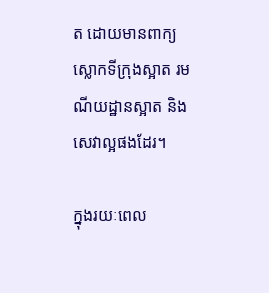ត ដោយមានពាក្យស្លោកទីក្រុងស្អាត រមណីយដ្ឋានស្អាត និងសេវាល្អផងដែរ។

ក្នុងរយៈពេល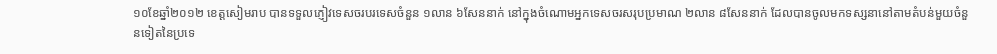១០ខែឆ្នាំ២០១២ ខេត្តសៀមរាប បានទទួលភ្ញៀវទេសចរបរទេសចំនួន ១លាន ៦សែននាក់ នៅក្នុងចំណោមអ្នកទេសចរសរុបប្រមាណ ២លាន ៨សែននាក់ ដែលបានចូលមកទស្សនានៅតាមតំបន់មួយចំនួនទៀតនៃប្រទេ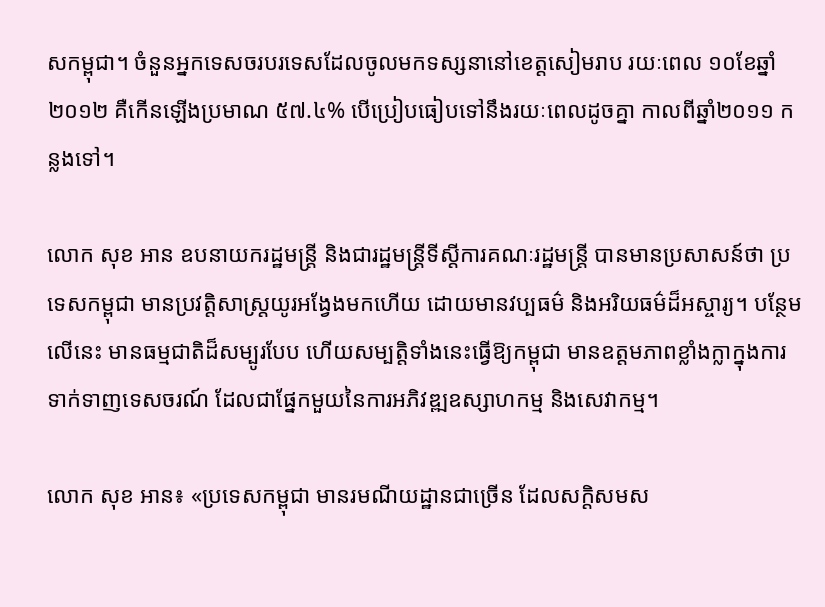សកម្ពុជា។ ចំនួនអ្នកទេសចរបរទេសដែលចូលមកទស្សនានៅខេត្តសៀមរាប រយៈពេល ១០ខែឆ្នាំ២០១២ គឺកើនឡើងប្រមាណ ៥៧.៤% បើប្រៀបធៀបទៅនឹងរយៈពេលដូចគ្នា កាលពីឆ្នាំ២០១១ កន្លងទៅ។

លោក សុខ អាន ឧបនាយករដ្ឋមន្ត្រី និងជារដ្ឋមន្ត្រីទីស្ដីការគណៈរដ្ឋមន្ត្រី បានមានប្រសាសន៍ថា ប្រទេសកម្ពុជា មានប្រវត្តិសាស្ត្រយូរអង្វែងមកហើយ ដោយមានវប្បធម៌ និងអរិយធម៌ដ៏អស្ចារ្យ។ បន្ថែមលើនេះ មានធម្មជាតិដ៏សម្បូរបែប ហើយសម្បត្តិទាំងនេះធ្វើឱ្យកម្ពុជា មានឧត្តមភាពខ្លាំងក្លាក្នុងការទាក់ទាញទេសចរណ៍ ដែលជាផ្នែកមួយនៃការអភិវឌ្ឍឧស្សាហកម្ម និងសេវាកម្ម។

លោក សុខ អាន៖ «ប្រទេសកម្ពុជា មានរមណីយដ្ឋានជាច្រើន ដែលសក្ដិសមស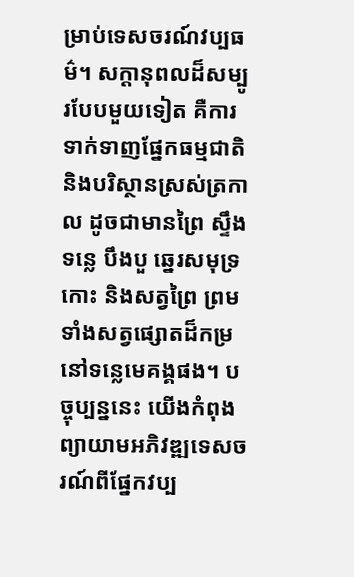ម្រាប់ទេសចរណ៍វប្បធម៌។ សក្ដានុពលដ៏សម្បូរបែបមួយទៀត គឺការទាក់ទាញផ្នែកធម្មជាតិ និងបរិស្ថានស្រស់ត្រកាល ដូចជាមានព្រៃ ស្ទឹង ទន្លេ បឹងបួ ឆ្នេរសមុទ្រ កោះ និងសត្វព្រៃ ព្រមទាំងសត្វផ្សោតដ៏កម្រនៅទន្លេមេគង្គផង។ បច្ចុប្បន្ននេះ យើងកំពុងព្យាយាមអភិវឌ្ឍទេសចរណ៍ពីផ្នែកវប្ប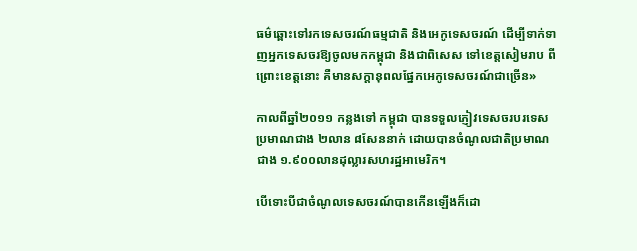ធម៌ឆ្ពោះទៅរកទេសចរណ៍ធម្មជាតិ និងអេកូទេសចរណ៍ ដើម្បីទាក់ទាញអ្នកទេសចរឱ្យចូលមកកម្ពុជា និងជាពិសេស ទៅខេត្តសៀមរាប ពីព្រោះខេត្តនោះ គឺមានសក្ដានុពលផ្នែកអេកូទេសចរណ៍ជាច្រើន»

កាលពីឆ្នាំ២០១១ កន្លងទៅ កម្ពុជា បានទទួលភ្ញៀវទេសចរបរទេសប្រមាណជាង ២លាន ៨សែននាក់ ដោយបានចំណូលជាតិប្រមាណជាង ១.៩០០លានដុល្លារសហរដ្ឋអាមេរិក។

បើទោះបីជាចំណូលទេសចរណ៍បានកើនឡើងក៏ដោ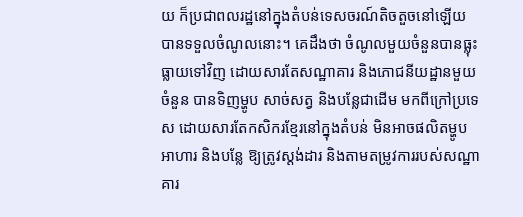យ ក៏ប្រជាពលរដ្ឋនៅក្នុងតំបន់ទេសចរណ៍តិចតួចនៅឡើយ បានទទួលចំណូលនោះ។ គេដឹងថា ចំណូលមួយចំនួនបានធ្លុះធ្លាយទៅវិញ ដោយសារតែសណ្ឋាគារ និងភោជនីយដ្ឋានមួយចំនួន បានទិញម្ហូប សាច់សត្វ និងបន្លែជាដើម មកពីក្រៅប្រទេស ដោយសារតែកសិករខ្មែរនៅក្នុងតំបន់ មិនអាចផលិតម្ហូបអាហារ និងបន្លែ ឱ្យត្រូវស្តង់ដារ និងតាមតម្រូវការរបស់សណ្ឋាគារ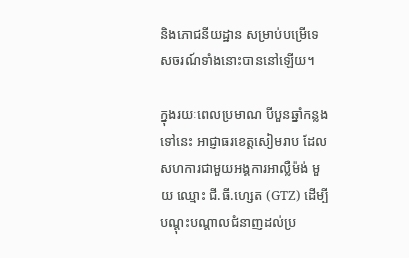និងភោជនីយដ្ឋាន សម្រាប់បម្រើទេសចរណ៍ទាំងនោះបាននៅឡើយ។

ក្នុងរយៈពេលប្រមាណ បីបួនឆ្នាំកន្លងទៅនេះ អាជ្ញាធរខេត្តសៀមរាប ដែលសហការជាមួយអង្គការអាល្លឺម៉ង់ មួយ ឈ្មោះ ជី.ធី.ហ្សេត (GTZ) ដើម្បីបណ្ដុះបណ្ដាលជំនាញដល់ប្រ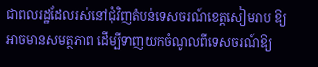ជាពលរដ្ឋដែលរស់នៅជុំវិញតំបន់ទេសចរណ៍ខេត្តសៀមរាប ឱ្យអាចមានសមត្ថភាព ដើម្បីទាញយកចំណូលពីទេសចរណ៍ឱ្យ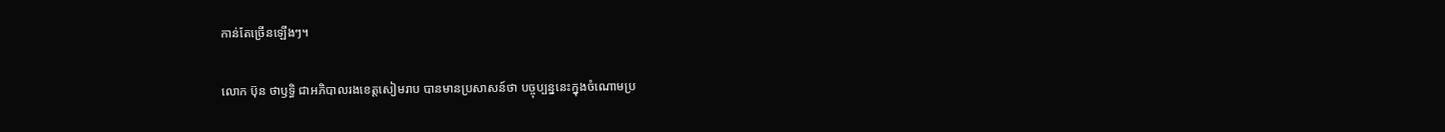កាន់តែច្រើនឡើងៗ។

លោក ប៊ុន ថាឫទ្ធិ ជាអភិបាលរងខេត្តសៀមរាប បានមានប្រសាសន៍ថា បច្ចុប្បន្ននេះក្នុងចំណោមប្រ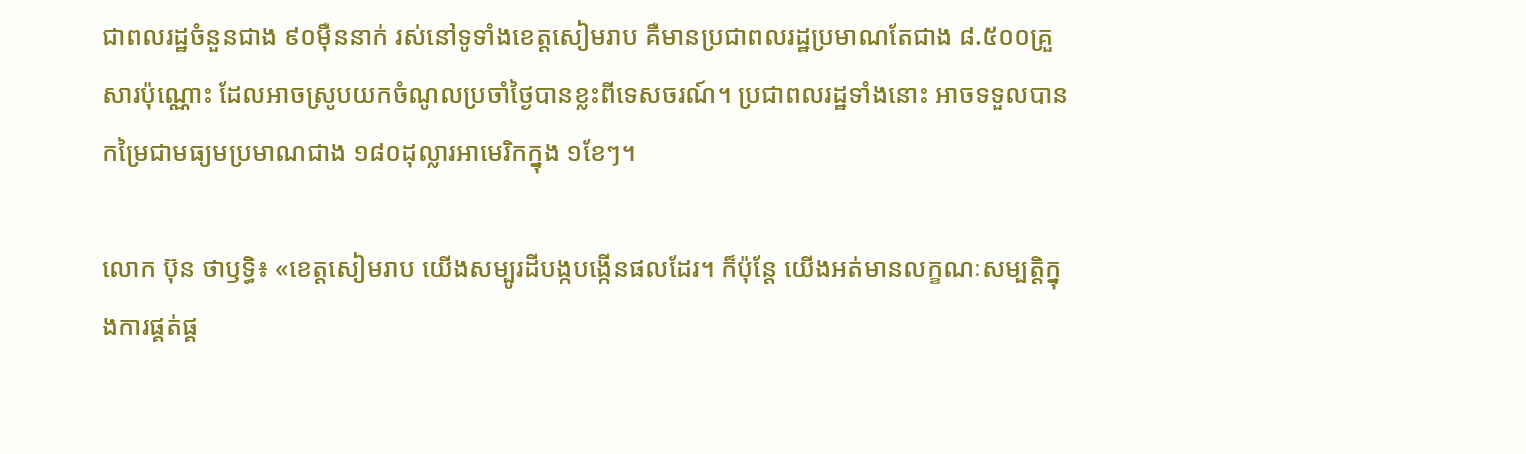ជាពលរដ្ឋចំនួនជាង ៩០ម៉ឺននាក់ រស់នៅទូទាំងខេត្តសៀមរាប គឺមានប្រជាពលរដ្ឋប្រមាណតែជាង ៨.៥០០គ្រួសារប៉ុណ្ណោះ ដែលអាចស្រូបយកចំណូលប្រចាំថ្ងៃបានខ្លះពីទេសចរណ៍។ ប្រជាពលរដ្ឋទាំងនោះ អាចទទួលបានកម្រៃជាមធ្យមប្រមាណជាង ១៨០ដុល្លារអាមេរិកក្នុង ១ខែៗ។

លោក ប៊ុន ថាឫទ្ធិ៖ «ខេត្តសៀមរាប យើងសម្បូរដីបង្កបង្កើនផលដែរ។ ក៏ប៉ុន្តែ យើងអត់មានលក្ខណៈសម្បត្តិក្នុងការផ្គត់ផ្គ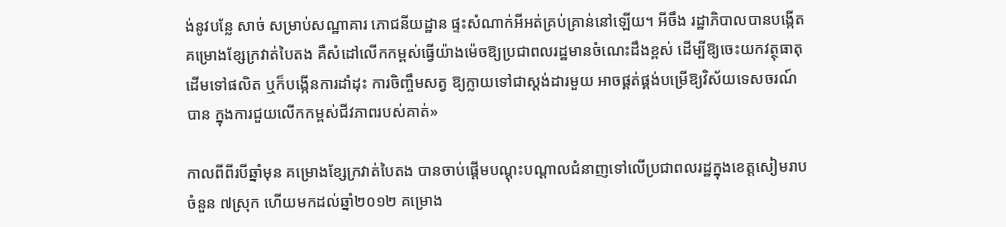ង់នូវបន្លែ សាច់ សម្រាប់សណ្ឋាគារ ភោជនីយដ្ឋាន ផ្ទះសំណាក់អីអត់គ្រប់គ្រាន់នៅឡើយ។ អីចឹង រដ្ឋាភិបាលបានបង្កើតគម្រោងខ្សែក្រវាត់បៃតង គឺសំដៅលើកកម្ពស់ធ្វើយ៉ាងម៉េចឱ្យប្រជាពលរដ្ឋមានចំណេះដឹងខ្ពស់ ដើម្បីឱ្យចេះយកវត្ថុធាតុដើមទៅផលិត ឬក៏បង្កើនការដាំដុះ ការចិញ្ចឹមសត្វ ឱ្យក្លាយទៅជាស្តង់ដារមួយ អាចផ្គត់ផ្គង់បម្រើឱ្យវិស័យទេសចរណ៍បាន ក្នុងការជួយលើកកម្ពស់ជីវភាពរបស់គាត់»

កាលពីពីរបីឆ្នាំមុន គម្រោងខ្សែក្រវាត់បៃតង បានចាប់ផ្ដើមបណ្ដុះបណ្ដាលជំនាញទៅលើប្រជាពលរដ្ឋក្នុងខេត្តសៀមរាប ចំនួន ៧ស្រុក ហើយមកដល់ឆ្នាំ២០១២ គម្រោង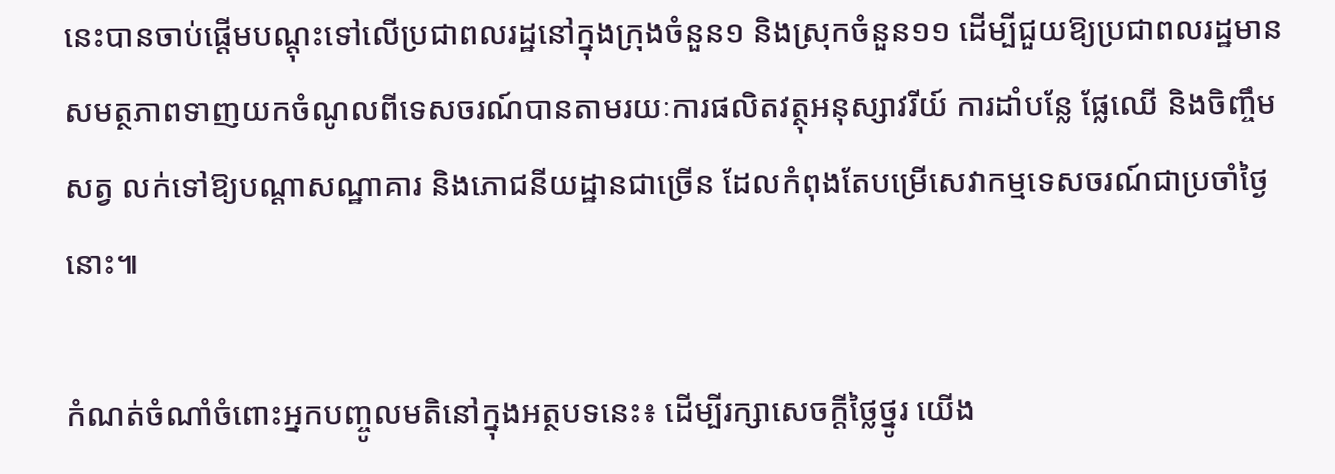នេះបានចាប់ផ្ដើមបណ្ដុះទៅលើប្រជាពលរដ្ឋនៅក្នុងក្រុងចំនួន១ និងស្រុកចំនួន១១ ដើម្បីជួយឱ្យប្រជាពលរដ្ឋមានសមត្ថភាពទាញយកចំណូលពីទេសចរណ៍បានតាមរយៈការផលិតវត្ថុអនុស្សាវរីយ៍ ការដាំបន្លែ ផ្លែឈើ និងចិញ្ចឹមសត្វ លក់ទៅឱ្យបណ្ដាសណ្ឋាគារ និងភោជនីយដ្ឋានជាច្រើន ដែលកំពុងតែបម្រើសេវាកម្មទេសចរណ៍ជាប្រចាំថ្ងៃនោះ៕

កំណត់ចំណាំចំពោះអ្នកបញ្ចូលមតិនៅក្នុងអត្ថបទនេះ៖ ដើម្បីរក្សាសេចក្ដីថ្លៃថ្នូរ យើង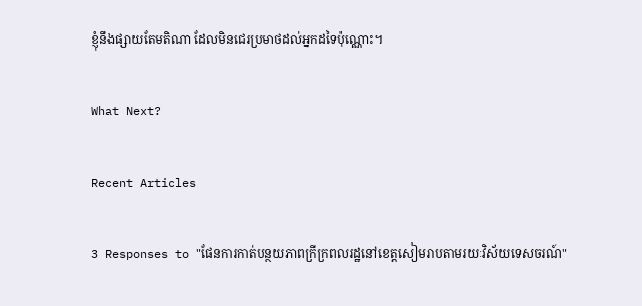ខ្ញុំនឹងផ្សាយតែមតិណា ដែលមិនជេរប្រមាថដល់អ្នកដទៃប៉ុណ្ណោះ។

What Next?

Recent Articles

3 Responses to "ផែនការកាត់បន្ថយភាពក្រីក្រពលរដ្ឋនៅខេត្តសៀមរាបតាមរយៈវិស័យទេសចរណ៍"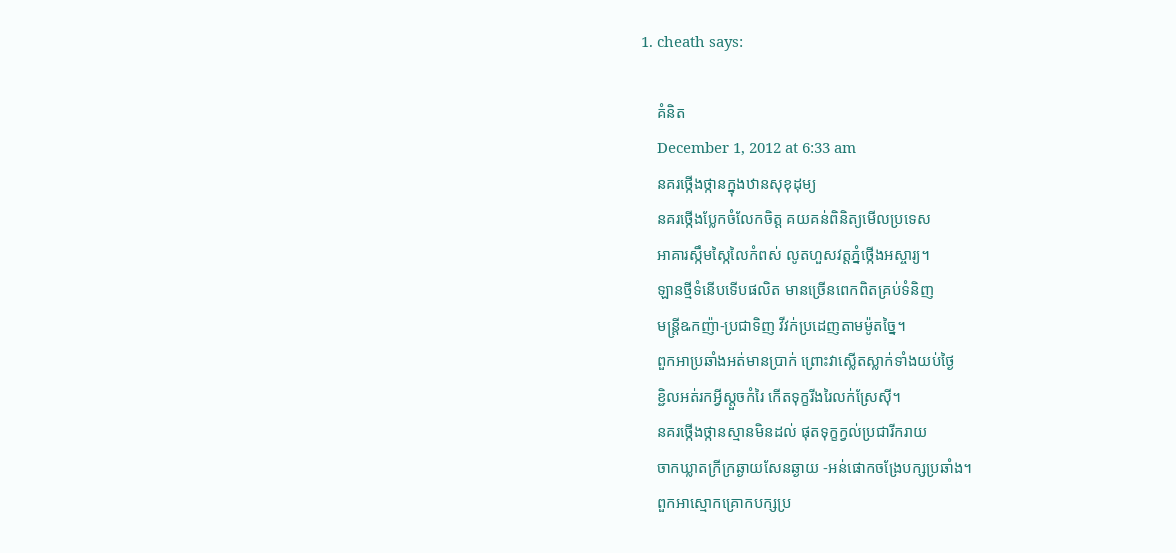1. cheath says:

    គំនិត
    December 1, 2012 at 6:33 am
    នគរថ្កើងថ្កានក្នុងឋានសុខុដុម្យ
    នគរថ្កើងប្លែកចំលែកចិត្ត គយគន់ពិនិត្យមើលប្រទេស
    អាគារស្កឹមស្កៃលៃកំពស់ លូតហួសវត្តភ្នំថ្កើងអស្ចារ្យ។
    ឡានថ្មីទំនើបទើបផលិត មានច្រើនពេកពិតគ្រប់ទំនិញ
    មន្រ្តីឩកញ៉ា-ប្រជាទិញ វីវក់ប្រដេញតាមម៉ូតច្នៃ។
    ពួកអាប្រឆាំងអត់មានប្រាក់ ព្រោះវាស្លើតស្លាក់ទាំងយប់ថ្ងៃ
    ខ្ជិលអត់រកអ្វីស្តួចកំរៃ កើតទុក្ខរីងរៃលក់ស្រែស៊ី។
    នគរថ្កើងថ្កានស្មានមិនដល់ ផុតទុក្ខក្វល់ប្រជារីករាយ
    ចាកឃ្លាតក្រីក្រឆ្ងាយសែនឆ្ងាយ -អន់ផោកចង្រែបក្សប្រឆាំង។
    ពួកអាស្មោកគ្រោកបក្សប្រ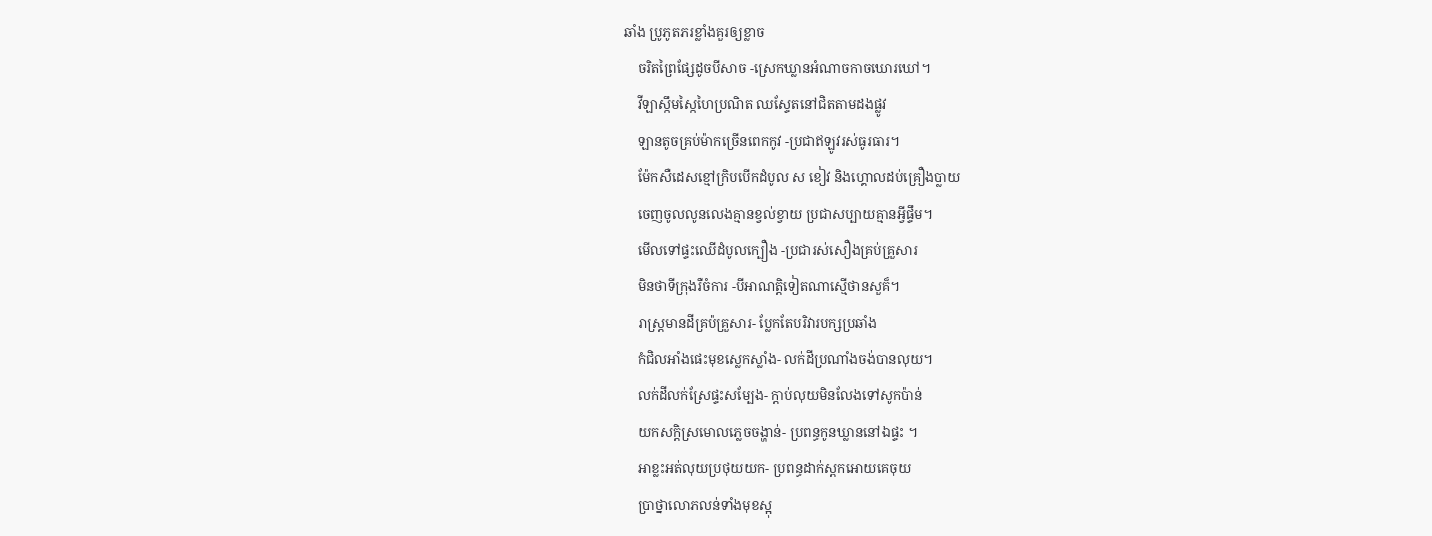ឆាំង ប្រូភូតភរខ្លាំងគួរឲ្យខ្លាច
    ចរិតព្រៃផ្សែដូចបីសាច -ស្រេកឃ្លានអំណាចកាចឃោរឃៅ។
    វីឡាស្កឹមស្កៃហៃប្រណិត ឈស្ទែតនៅជិតតាមដងផ្លូវ
    ឡានតូចគ្រប់ម៉ាកច្រើនពេកកូវ -ប្រជាឥឡូវរស់ធូរធារ។
    ម៉ែកសឺដេសខ្មៅក្រិបបើកដំបូល ស ខៀវ និងហ្គោលដប់គ្រឿងប្លាយ
    ចេញចូលលូនលេងគ្មានខ្វល់ខ្វាយ ប្រជាសប្បាយគ្មានអ្វីផ្ទឹម។
    មើលទៅផ្ទះឈើដំបូលក្បឿង -ប្រជារស់សឿងគ្រប់គ្រួសារ
    មិនថាទីក្រុងរឺចំការ -បីអាណត្តិទៀតណាស្មើថានសួគ៏។
    រាស្រ្តមានដីគ្រប៉គ្រួសារ- ប្លែកតែបរិវារបក្សប្រឆាំង
    កំជិលអាំងផេះមុខស្លេកស្លាំង- លក់ដីប្រណាំងចង់បានលុយ។
    លក់ដីលក់ស្រែផ្ទះសម្បែង- ក្តាប់លុយមិនលែងទៅសូកប៉ាន់
    យកសក្តិស្រមោលភ្លេចចង្ហាន់- ប្រពន្ធកូនឃ្លាននៅឯផ្ទះ ។
    អាខ្លះអត់លុយប្រថុយយក- ប្រពន្ធដាក់ស្ពកអោយគេចុយ
    ប្រាថ្នាលោភលន់ទាំងមុខស្អុ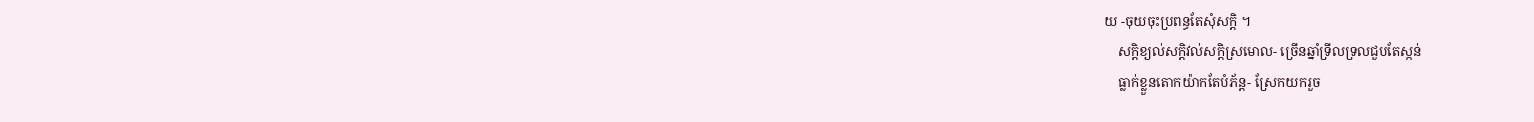យ -ចុយចុះប្រពន្ធតែសុំសក្តិ ។
    សក្តិខ្យល់សក្តិវល់សក្តិស្រមោល- ច្រើនឆ្នាំទ្រីលទ្រលជួបតែស្កន់
    ធ្លាក់ខ្លួនតោកយ៉ាកតែបំភ័ន្ត- ស្រែកយករួច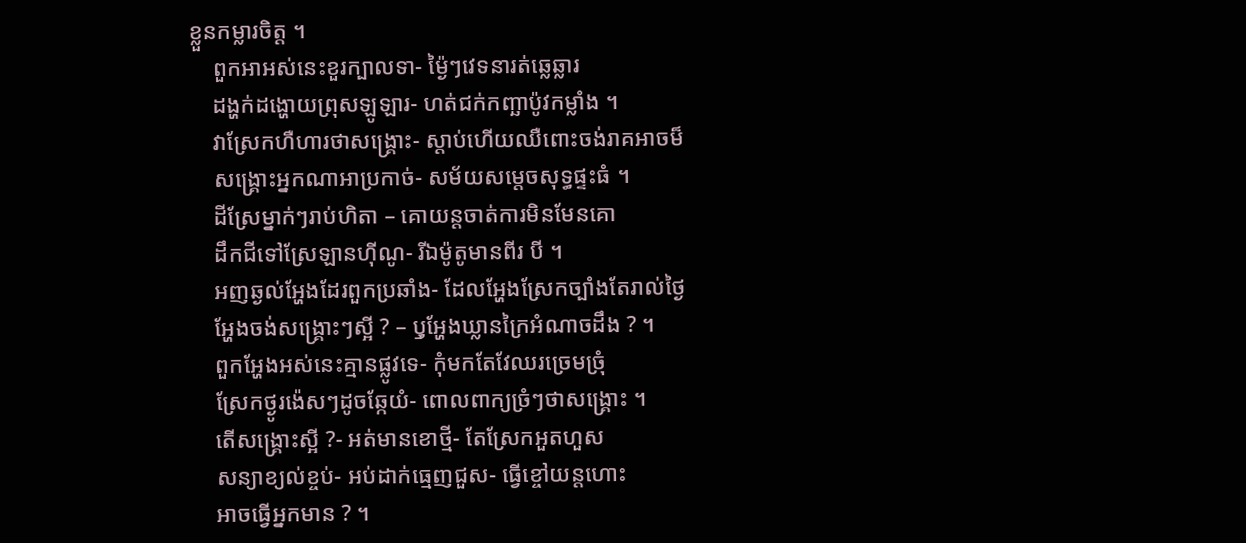ខ្លួនកម្លារចិត្ត ។
    ពួកអាអស់នេះខួរក្បាលទា- ម៉្ងៃៗវេទនារត់ឆ្លេឆ្លារ
    ដង្ហក់ដង្ហោយព្រុសឡូឡារ- ហត់ជក់កញ្ឆាប៉ូវកម្លាំង ។
    វាស្រែកហឺហារថាសង្គ្រោះ- ស្តាប់ហើយឈឺពោះចង់រាគអាចម៏
    សង្គ្រោះអ្នកណាអាប្រកាច់- សម័យសម្តេចសុទ្ធផ្ទះធំ ។
    ដីស្រែម្នាក់ៗរាប់ហិតា – គោយន្តចាត់ការមិនមែនគោ
    ដឹកជីទៅស្រែឡានហ៊ីណូ- រីឯម៉ូតូមានពីរ បី ។
    អញឆ្ងល់អ្ហែងដែរពួកប្រឆាំង- ដែលអ្ហែងស្រែកច្បាំងតែរាល់ថ្ងៃ
    អ្ហែងចង់សង្គ្រោះៗស្អី ? – ឫុអ្ហែងឃ្លានក្រៃអំណាចដឹង ? ។
    ពួកអ្ហែងអស់នេះគ្មានផ្លូវទេ- កុំមកតែវែឈរច្រេមច្រុំ
    ស្រែកថ្ងូរង៉េសៗដូចឆ្កែយំ- ពោលពាក្យច្រំៗថាសង្រ្គោះ ។
    តើសង្គ្រោះស្អី ?- អត់មានខោថ្មី- តែស្រែកអួតហួស
    សន្យាខ្យល់ខ្ចប់- អប់ដាក់ធ្មេញជួស- ធ្វើខ្ចៅយន្តហោះ
    អាចធ្វើអ្នកមាន ? ។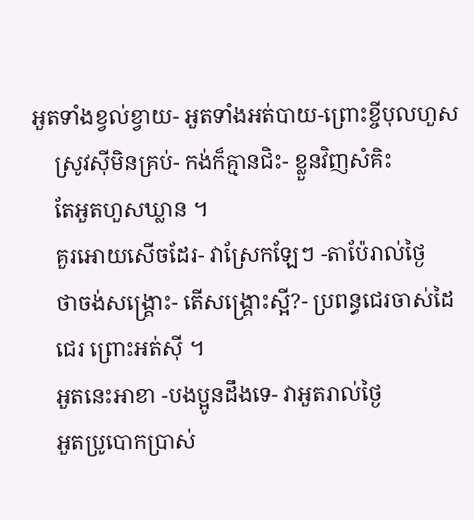អួតទាំងខ្វល់ខ្វាយ- អួតទាំងអត់បាយ-ព្រោះខ្ចីបុលហួស
    ស្រូវស៊ីមិនគ្រប់- កង់ក៏គ្មានជិះ- ខ្លួនវិញសំគិះ
    តែអួតហួសឃ្លាន ។
    គួរអោយសើចដែរ- វាស្រែកឡែៗ -តាប៉ែរាល់ថ្ងៃ
    ថាចង់សង្គ្រោះ- តើសង្គ្រោះស្អី?- ប្រពន្ធជេរចាស់ដៃ
    ជេរ ព្រោះអត់ស៊ី ។
    អួតនេះអាខា -បងប្អូនដឹងទេ- វាអួតរាល់ថ្ងៃ
    អួតប្រូបោកប្រាស់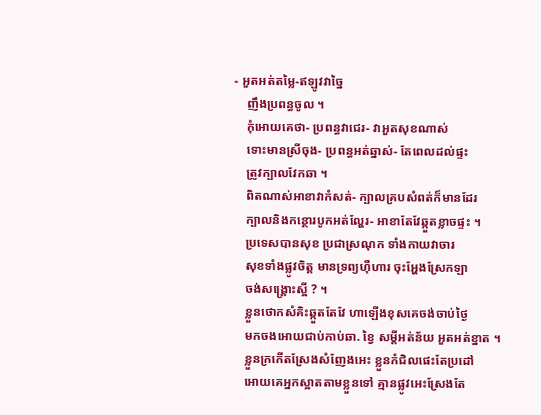- អួតអត់តម្លៃ-ឥឡូវវាច្នៃ
    ញឹងប្រពន្ធចូល ។
    កុំអោយគេថា- ប្រពន្ធវាជេរ- វាអួតសុខណាស់
    ទោះមានស្រីចុង- ប្រពន្ធអត់ឆ្នាស់- តែពេលដល់ផ្ទះ
    ត្រូវក្បាលវែកឆា ។
    ពិតណាស់អាខាវាកំសត់- ក្បាលគ្របសំពត់ក៏មានដែរ
    ក្បាលនិងកន្ថោរបូកអត់ល្ហែរ- អាខាតែវែឆ្កួតខ្លាចផ្ទះ ។
    ប្រទេសបានសុខ ប្រជាស្រណុក ទាំងកាយវាចារ
    សុខទាំងផ្លូវចិត្ត មានទ្រព្យហ៊ឺហារ ចុះអ្ហែងស្រែកឡា
    ចង់សង្គ្រោះស្អី ? ។
    ខ្លួនថោកសំគិះឆ្កួតតែវែ ហាឡើងខុសគេចង់ចាប់ថ្ងៃ
    មកចងអោយជាប់កាប់ឆា. ខ្វៃ សម្តីអត់ន័យ អួតអត់ខ្នាត ។
    ខ្លួនក្រកើតស្រែងសំញែងអេះ ខ្លួនកំជិលផេះតែប្រដៅ
    អោយគេអ្នកស្អាតតាមខ្លួនទៅ គ្មានផ្លូវអេះស្រែងតែ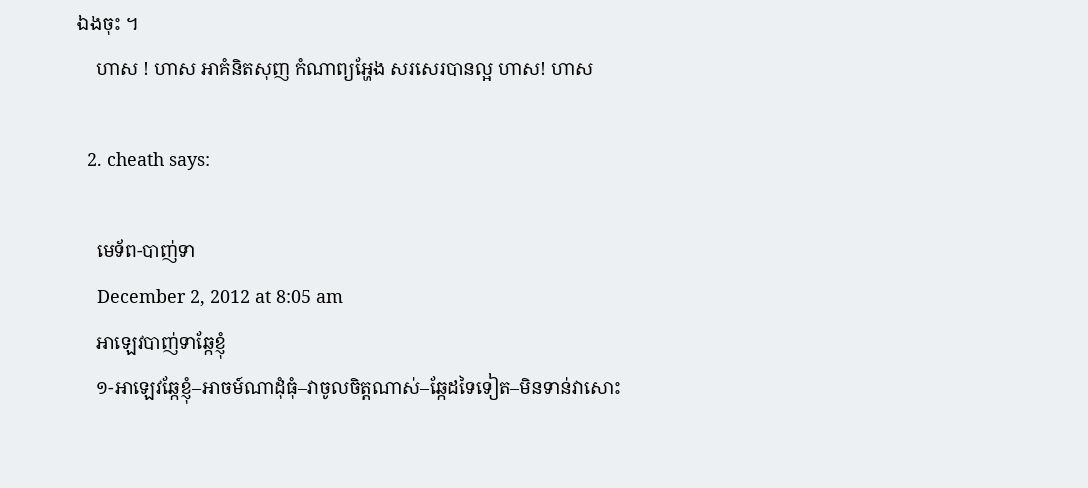ឯងចុះ ។
    ហាស ! ហាស អាគំនិតសុញ កំណាព្យអ្ហែង សរសេរបានល្អ ហាស! ហាស

  2. cheath says:

    មេទ័ព-បាញ់ទា
    December 2, 2012 at 8:05 am
    អាឡេវបាញ់ទាឆ្កែខ្ញុំ
    ១-អាឡេវឆ្កែខ្ញុំ–អាចម៍ណាដុំធុំ–វាចូលចិត្តណាស់–ឆ្កែដទៃទៀត–មិនទាន់វាសោះ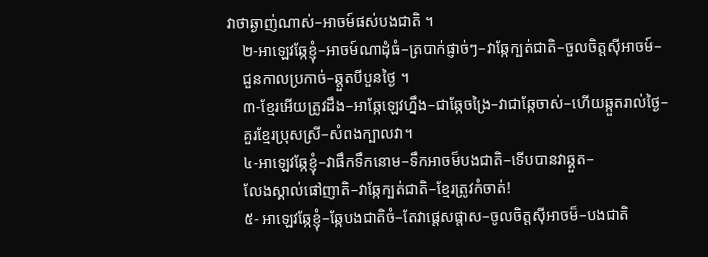វាថាឆ្ងាញ់ណាស់–អាចម៍ផស់បងជាតិ ។
    ២-អាឡេវឆ្កែខ្ញុំ–អាចម៍ណាដុំធំ–ត្របាក់ផ្ញាច់ៗ–វាឆ្កែក្បត់ជាតិ–ចួលចិត្តស៊ីអាចម៍–
    ជួនកាលប្រកាច់–ឆ្តួតបីបួនថ្ងៃ ។
    ៣-ខ្មែរអើយត្រូវដឹង–អាឆ្កែឡេវហ្នឹង–ជាឆ្កែចង្រៃ–វាជាឆ្កែចាស់–ហើយឆ្កួតរាល់ថ្ងៃ–
    គួរខ្មែរប្រុសស្រី–សំពងក្បាលវា។
    ៤-អាឡេវឆ្កែខ្ញុំ–វាផឹកទឹកនោម–ទឹកអាចម៏បងជាតិ–ទើបបានវាឆ្គួត–
    លែងស្គាល់ផៅញាតិ–វាឆ្កែក្បត់ជាតិ–ខ្មែរត្រូវកំចាត់!
    ៥- អាឡេវឆ្កែខ្ញុំ–ឆ្កែបងជាតិចំ–តែវាផ្តេសផ្តាស–ចូលចិត្តស៊ីអាចម៏–បងជាតិ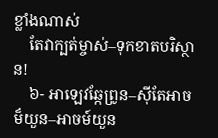ខ្លាំងណាស់
    តែវាក្បត់ម្ចាស់–ទុកខាតបរិស្ថាន!
    ៦- អាឡេវឆ្កែព្រូន–ស៊ីតែអាចម៏យួន–អាចម៍យួន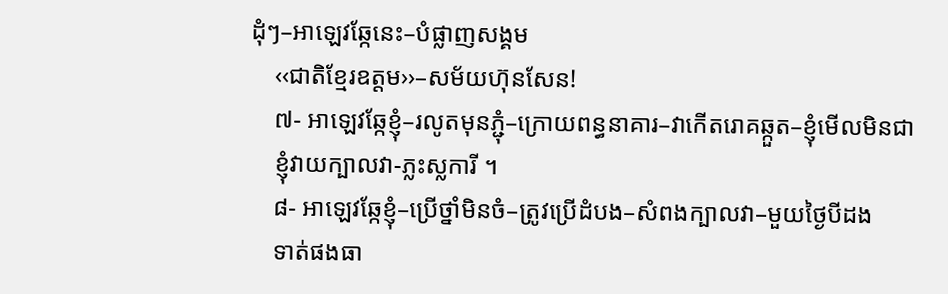ដុំៗ–អាឡេវឆ្កែនេះ–បំផ្លាញសង្គម
    ‹‹ជាតិខ្មែរឧត្តម››–សម័យហ៊ុនសែន!
    ៧- អាឡេវឆ្កែខ្ញុំ–រលូតមុនភ្ជុំ–ក្រោយពន្ធនាគារ–វាកើតរោគឆ្កួត–ខ្ញុំមើលមិនជា
    ខ្ញុំវាយក្បាលវា-ភ្លះស្លការី ។
    ៨- អាឡេវឆ្កែខ្ញុំ–ប្រើថ្នាំមិនចំ–ត្រូវប្រើដំបង–សំពងក្បាលវា–មួយថ្ងៃបីដង
    ទាត់ផងធា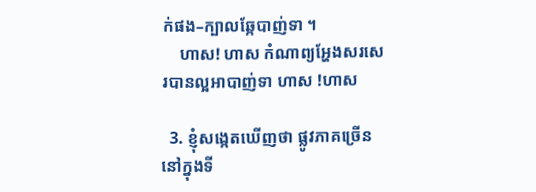ក់ផង–ក្បាលឆ្កែបាញ់ទា ។
    ហាស! ហាស កំណាព្យអ្ហែងសរសេរបានល្អអាបាញ់ទា ហាស !ហាស

  3. ខ្ញុំសង្កេតឃើញថា ផ្លូវភាគច្រើននៅក្នុងទី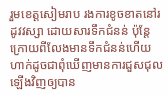រួមខេត្តសៀមរាប រងការខូចខាតនៅរដូវវស្សា ដោយសារទឹកជំនន់ ប៉ុន្តែក្រោយពីលែងមានទឹកជំនន់ហើយ ហាក់ដូចជាពុំឃើញមានការជួសជុលឡើងវិញឲ្យបាន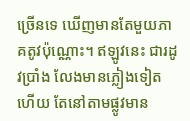ច្រើនទេ ឃើញមានតែមួយភាគតូវប៉ុណ្ណោះ។ ឥឡូវនេះ ជារដូវប្រាំង លែងមានភ្លៀងទៀតហើយ តែនៅតាមផ្លូវមាន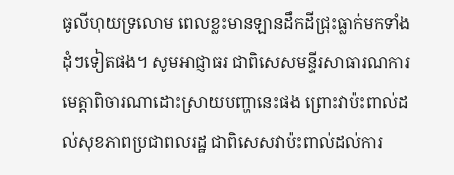ធូលីហុយទ្រលោម ពេលខ្លះមានឡានដឹកដីជ្រុះធ្លាក់មកទាំងដុំៗទៀតផង។ សូមអាជ្ញាធរ ជាពិសេសមន្ទីរសាធារណការ មេត្តាពិចារណាដោះស្រាយបញ្ហានេះផង ព្រោះវាប៉ះពាល់ដល់សុខភាពប្រជាពលរដ្ឋ ជាពិសេសវាប៉ះពាល់ដល់ការ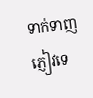ទាក់ទាញភ្ញៀវទេ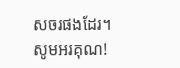សចរផងដែរ។ សូមអរគុណ!